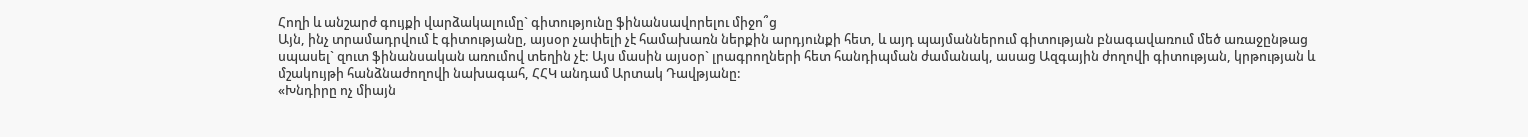Հողի և անշարժ գույքի վարձակալումը` գիտությունը ֆինանսավորելու միջո՞ց
Այն, ինչ տրամադրվում է գիտությանը, այսօր չափելի չէ համախառն ներքին արդյունքի հետ, և այդ պայմաններում գիտության բնագավառում մեծ առաջընթաց սպասել` զուտ ֆինանսական առումով տեղին չէ: Այս մասին այսօր` լրագրողների հետ հանդիպման ժամանակ, ասաց Ազգային ժողովի գիտության, կրթության և մշակույթի հանձնաժողովի նախագահ, ՀՀԿ անդամ Արտակ Դավթյանը:
«Խնդիրը ոչ միայն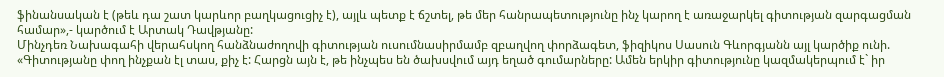ֆինանսական է (թեև դա շատ կարևոր բաղկացուցիչ է), այլև պետք է ճշտել, թե մեր հանրապետությունը ինչ կարող է առաջարկել գիտության զարգացման համար»,- կարծում է Արտակ Դավթյանը:
Մինչդեռ Նախագահի վերահսկող հանձնաժողովի գիտության ուսումնասիրմամբ զբաղվող փորձագետ, ֆիզիկոս Սասուն Գևորգյանն այլ կարծիք ունի. «Գիտությանը փող ինչքան էլ տաս, քիչ է: Հարցն այն է, թե ինչպես են ծախսվում այդ եղած գումարները: Ամեն երկիր գիտությունը կազմակերպում է` իր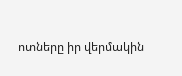ոտները իր վերմակին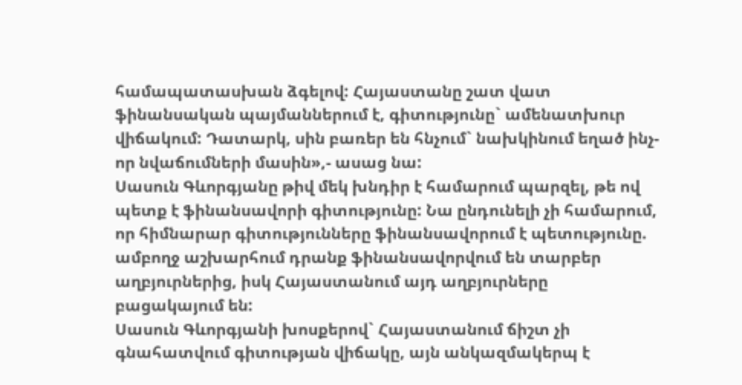համապատասխան ձգելով: Հայաստանը շատ վատ ֆինանսական պայմաններում է, գիտությունը` ամենատխուր վիճակում: Դատարկ, սին բառեր են հնչում` նախկինում եղած ինչ-որ նվաճումների մասին»,- ասաց նա:
Սասուն Գևորգյանը թիվ մեկ խնդիր է համարում պարզել, թե ով պետք է ֆինանսավորի գիտությունը: Նա ընդունելի չի համարում, որ հիմնարար գիտությունները ֆինանսավորում է պետությունը. ամբողջ աշխարհում դրանք ֆինանսավորվում են տարբեր աղբյուրներից, իսկ Հայաստանում այդ աղբյուրները բացակայում են:
Սասուն Գևորգյանի խոսքերով` Հայաստանում ճիշտ չի գնահատվում գիտության վիճակը, այն անկազմակերպ է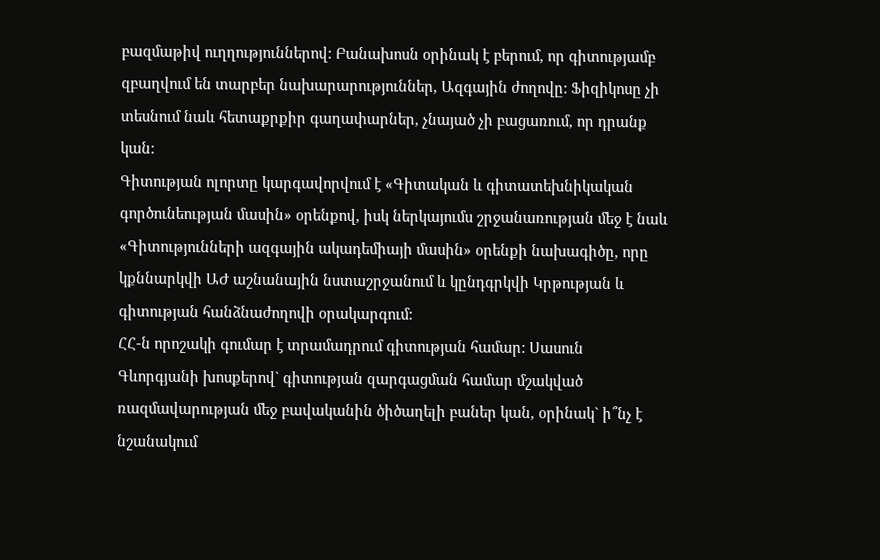բազմաթիվ ուղղություններով: Բանախոսն օրինակ է բերում, որ գիտությամբ զբաղվում են տարբեր նախարարություններ, Ազգային ժողովը: Ֆիզիկոսը չի տեսնում նաև հետաքրքիր գաղափարներ, չնայած չի բացառում, որ դրանք կան:
Գիտության ոլորտը կարգավորվում է «Գիտական և գիտատեխնիկական գործունեության մասին» օրենքով, իսկ ներկայումս շրջանառության մեջ է նաև «Գիտությունների ազգային ակադեմիայի մասին» օրենքի նախագիծը, որը կքննարկվի ԱԺ աշնանային նստաշրջանում և կընդգրկվի Կրթության և գիտության հանձնաժողովի օրակարգում:
ՀՀ-ն որոշակի գումար է տրամադրում գիտության համար: Սասուն Գևորգյանի խոսքերով` գիտության զարգացման համար մշակված ռազմավարության մեջ բավականին ծիծաղելի բաներ կան, օրինակ` ի՞նչ է նշանակում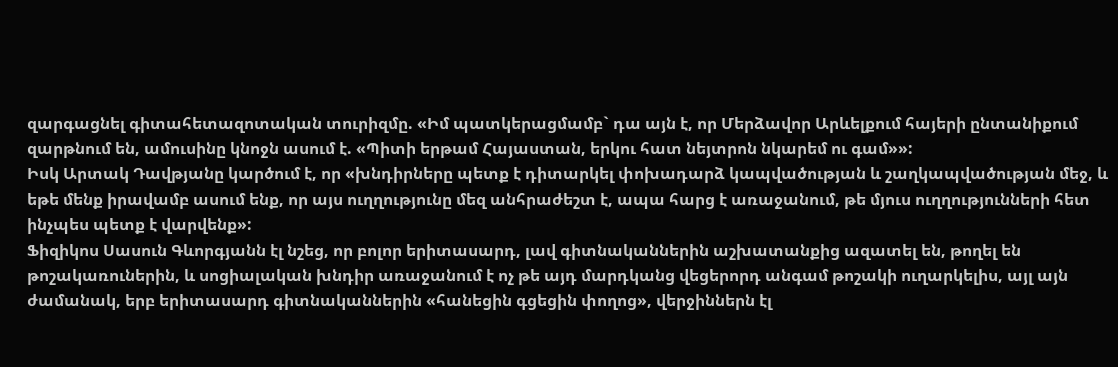զարգացնել գիտահետազոտական տուրիզմը. «Իմ պատկերացմամբ` դա այն է, որ Մերձավոր Արևելքում հայերի ընտանիքում զարթնում են, ամուսինը կնոջն ասում է. «Պիտի երթամ Հայաստան, երկու հատ նեյտրոն նկարեմ ու գամ»»:
Իսկ Արտակ Դավթյանը կարծում է, որ «խնդիրները պետք է դիտարկել փոխադարձ կապվածության և շաղկապվածության մեջ, և եթե մենք իրավամբ ասում ենք, որ այս ուղղությունը մեզ անհրաժեշտ է, ապա հարց է առաջանում, թե մյուս ուղղությունների հետ ինչպես պետք է վարվենք»:
Ֆիզիկոս Սասուն Գևորգյանն էլ նշեց, որ բոլոր երիտասարդ, լավ գիտնականներին աշխատանքից ազատել են, թողել են թոշակառուներին, և սոցիալական խնդիր առաջանում է ոչ թե այդ մարդկանց վեցերորդ անգամ թոշակի ուղարկելիս, այլ այն ժամանակ, երբ երիտասարդ գիտնականներին «հանեցին գցեցին փողոց», վերջիններն էլ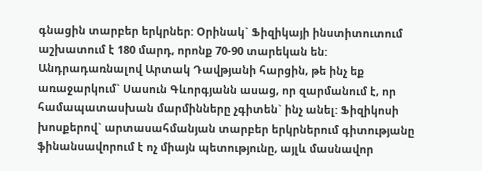գնացին տարբեր երկրներ: Օրինակ` Ֆիզիկայի ինստիտուտում աշխատում է 180 մարդ, որոնք 70-90 տարեկան են:
Անդրադառնալով Արտակ Դավթյանի հարցին, թե ինչ եք առաջարկում` Սասուն Գևորգյանն ասաց, որ զարմանում է, որ համապատասխան մարմինները չգիտեն` ինչ անել: Ֆիզիկոսի խոսքերով` արտասահմանյան տարբեր երկրներում գիտությանը ֆինանսավորում է ոչ միայն պետությունը, այլև մասնավոր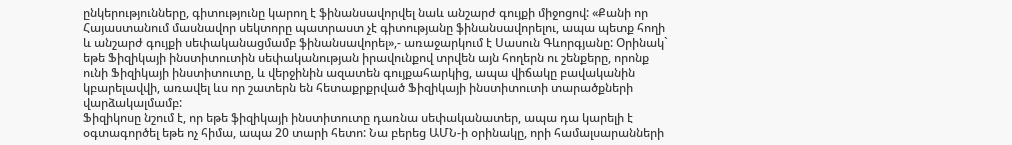ընկերությունները, գիտությունը կարող է ֆինանսավորվել նաև անշարժ գույքի միջոցով: «Քանի որ Հայաստանում մասնավոր սեկտորը պատրաստ չէ գիտությանը ֆինանսավորելու, ապա պետք հողի և անշարժ գույքի սեփականացմամբ ֆինանսավորել»,- առաջարկում է Սասուն Գևորգյանը: Օրինակ` եթե Ֆիզիկայի ինստիտուտին սեփականության իրավունքով տրվեն այն հողերն ու շենքերը, որոնք ունի Ֆիզիկայի ինստիտուտը, և վերջինին ազատեն գույքահարկից, ապա վիճակը բավականին կբարելավվի, առավել ևս որ շատերն են հետաքրքրված Ֆիզիկայի ինստիտուտի տարածքների վարձակալմամբ:
Ֆիզիկոսը նշում է, որ եթե ֆիզիկայի ինստիտուտը դառնա սեփականատեր, ապա դա կարելի է օգտագործել եթե ոչ հիմա, ապա 20 տարի հետո: Նա բերեց ԱՄՆ-ի օրինակը, որի համալսարանների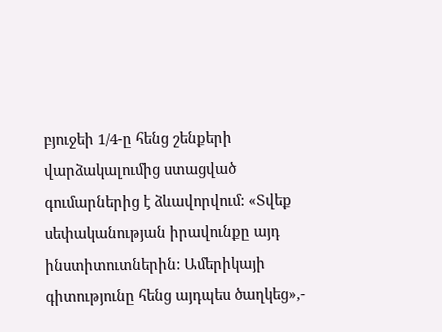բյուջեի 1/4-ը հենց շենքերի վարձակալումից ստացված գումարներից է ձևավորվում: «Տվեք սեփականության իրավունքը այդ ինստիտուտներին: Ամերիկայի գիտությունը հենց այդպես ծաղկեց»,-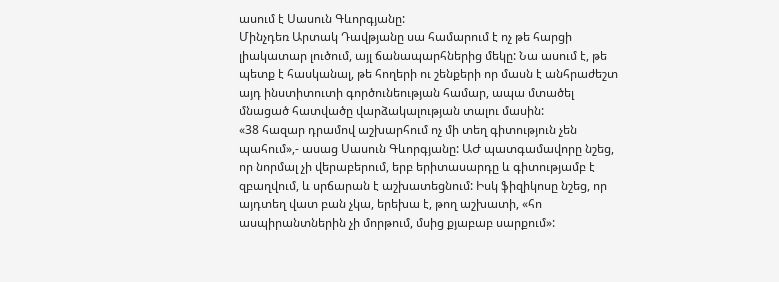ասում է Սասուն Գևորգյանը:
Մինչդեռ Արտակ Դավթյանը սա համարում է ոչ թե հարցի լիակատար լուծում, այլ ճանապարհներից մեկը: Նա ասում է, թե պետք է հասկանալ, թե հողերի ու շենքերի որ մասն է անհրաժեշտ այդ ինստիտուտի գործունեության համար, ապա մտածել մնացած հատվածը վարձակալության տալու մասին:
«38 հազար դրամով աշխարհում ոչ մի տեղ գիտություն չեն պահում»,- ասաց Սասուն Գևորգյանը: ԱԺ պատգամավորը նշեց, որ նորմալ չի վերաբերում, երբ երիտասարդը և գիտությամբ է զբաղվում, և սրճարան է աշխատեցնում: Իսկ ֆիզիկոսը նշեց, որ այդտեղ վատ բան չկա, երեխա է, թող աշխատի, «հո ասպիրանտներին չի մորթում, մսից քյաբաբ սարքում»: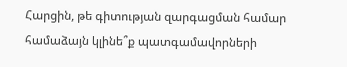Հարցին, թե գիտության զարգացման համար համաձայն կլինե՞ք պատգամավորների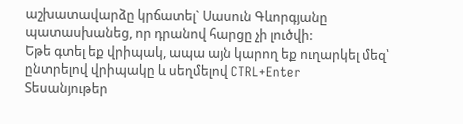աշխատավարձը կրճատել` Սասուն Գևորգյանը պատասխանեց, որ դրանով հարցը չի լուծվի:
Եթե գտել եք վրիպակ, ապա այն կարող եք ուղարկել մեզ՝ ընտրելով վրիպակը և սեղմելով CTRL+Enter
Տեսանյութեր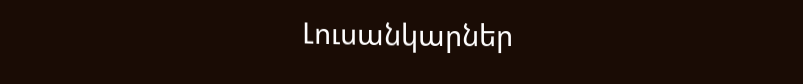Լուսանկարներ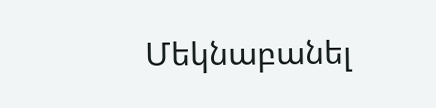Մեկնաբանել